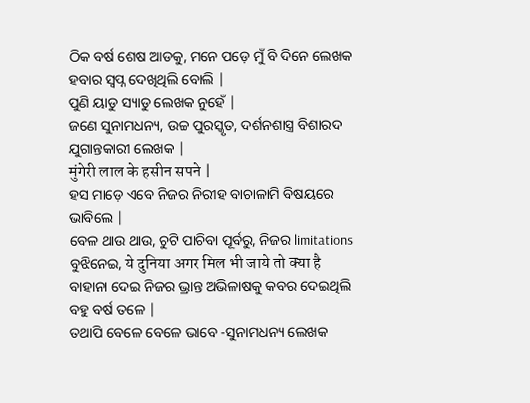ଠିକ ବର୍ଷ ଶେଷ ଆଡକୁ, ମନେ ପଡ଼େ ମୁଁ ବି ଦିନେ ଲେଖକ ହବାର ସ୍ବପ୍ନ ଦେଖିଥିଲି ବୋଲି |
ପୁଣି ୟାଡୁ ସ୍ୟାଡୁ ଲେଖକ ନୁହେଁ |
ଜଣେ ସୁନାମଧନ୍ୟ, ଉଚ୍ଚ ପୁରସ୍କୃତ, ଦର୍ଶନଶାସ୍ତ୍ର ବିଶାରଦ ଯୁଗାନ୍ତକାରୀ ଲେଖକ |
मुंगेरी लाल के हसीन सपने |
ହସ ମାଡ଼େ ଏବେ ନିଜର ନିରୀହ ବାଚାଳାମି ବିଷୟରେ ଭାବିଲେ |
ବେଳ ଥାଉ ଥାଉ, ଚୁଟି ପାଚିବା ପୂର୍ବରୁ, ନିଜର limitations ବୁଝିନେଇ, ये दुनिया अगर मिल भी जाये तो क्या है ବାହାନା ଦେଇ ନିଜର ଭ୍ରାନ୍ତ ଅଭିଳାଷକୁ କବର ଦେଇଥିଲି ବହୁ ବର୍ଷ ତଳେ |
ତଥାପି ବେଳେ ବେଳେ ଭାବେ -ସୁନାମଧନ୍ୟ ଲେଖକ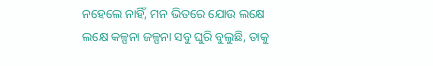ନହେଲେ ନାହିଁ, ମନ ଭିତରେ ଯୋଉ ଲକ୍ଷେ ଲକ୍ଷେ କଳ୍ପନା ଜଳ୍ପନା ସବୁ ଘୁରି ବୁଲୁଛି, ତାକୁ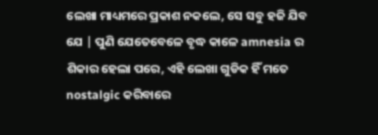ଲେଖା ମାଧ୍ୟମରେ ପ୍ରକାଶ ନକଲେ, ସେ ସବୁ ହଜି ଯିବ ଯେ | ପୁଣି ଯେତେବେଳେ ବୃଦ୍ଧ କାଳେ amnesia ର ଶିକାର ହେଲା ପରେ, ଏହି ଲେଖା ଗୁଡିକ ହିଁ ମତେ nostalgic କରିବାରେ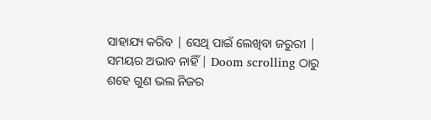ସାହାଯ୍ୟ କରିବ | ସେଥି ପାଇଁ ଲେଖିବା ଜରୁରୀ | ସମୟର ଅଭାବ ନାହିଁ | Doom scrolling ଠାରୁ ଶହେ ଗୁଣ ଭଲ ନିଜର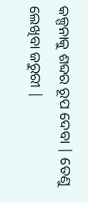କଳ୍ପନାକୁ ଶବ୍ଦର ରୂପ ଦେବା | ତେଣୁ ଲେଖିବା ଜରୁରୀ |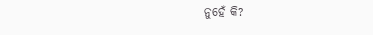ନୁହେଁ କି?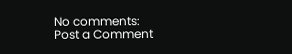No comments:
Post a Comment